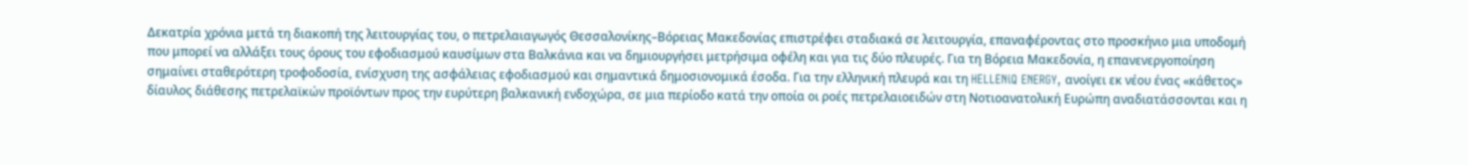Δεκατρία χρόνια μετά τη διακοπή της λειτουργίας του, ο πετρελαιαγωγός Θεσσαλονίκης–Βόρειας Μακεδονίας επιστρέφει σταδιακά σε λειτουργία, επαναφέροντας στο προσκήνιο μια υποδομή που μπορεί να αλλάξει τους όρους του εφοδιασμού καυσίμων στα Βαλκάνια και να δημιουργήσει μετρήσιμα οφέλη και για τις δύο πλευρές. Για τη Βόρεια Μακεδονία, η επανενεργοποίηση σημαίνει σταθερότερη τροφοδοσία, ενίσχυση της ασφάλειας εφοδιασμού και σημαντικά δημοσιονομικά έσοδα. Για την ελληνική πλευρά και τη HELLENiQ ENERGY, ανοίγει εκ νέου ένας «κάθετος» δίαυλος διάθεσης πετρελαϊκών προϊόντων προς την ευρύτερη βαλκανική ενδοχώρα, σε μια περίοδο κατά την οποία οι ροές πετρελαιοειδών στη Νοτιοανατολική Ευρώπη αναδιατάσσονται και η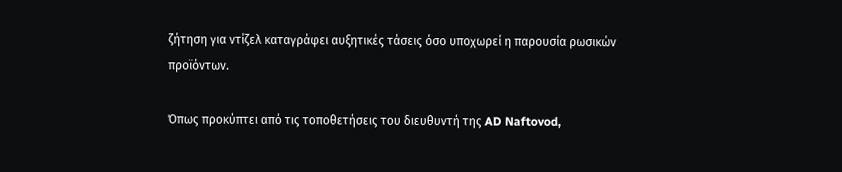ζήτηση για ντίζελ καταγράφει αυξητικές τάσεις όσο υποχωρεί η παρουσία ρωσικών προϊόντων.

Όπως προκύπτει από τις τοποθετήσεις του διευθυντή της AD Naftovod,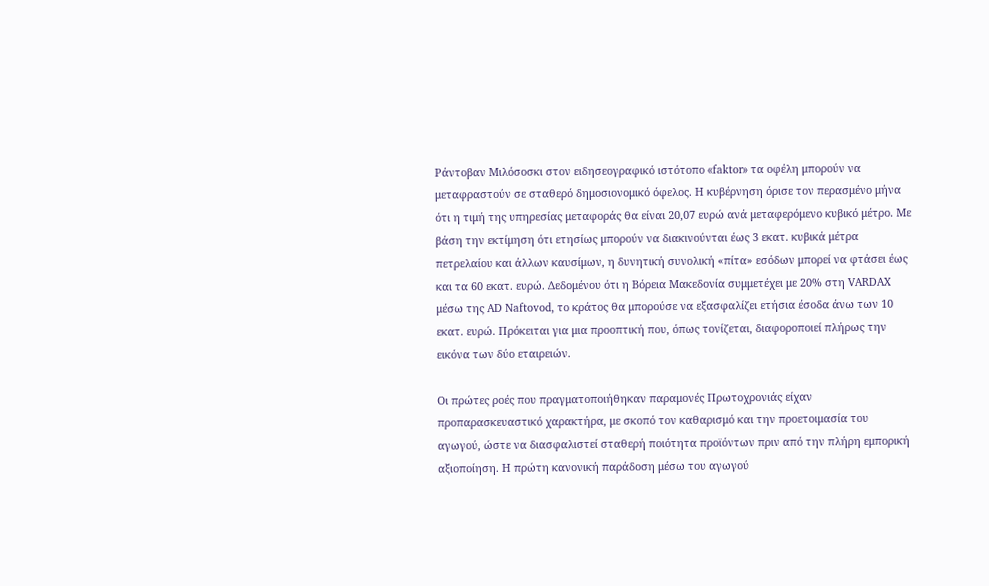Ράντοβαν Μιλόσοσκι στον ειδησεογραφικό ιστότοπο «faktor» τα οφέλη μπορούν να μεταφραστούν σε σταθερό δημοσιονομικό όφελος. Η κυβέρνηση όρισε τον περασμένο μήνα ότι η τιμή της υπηρεσίας μεταφοράς θα είναι 20,07 ευρώ ανά μεταφερόμενο κυβικό μέτρο. Με βάση την εκτίμηση ότι ετησίως μπορούν να διακινούνται έως 3 εκατ. κυβικά μέτρα πετρελαίου και άλλων καυσίμων, η δυνητική συνολική «πίτα» εσόδων μπορεί να φτάσει έως και τα 60 εκατ. ευρώ. Δεδομένου ότι η Βόρεια Μακεδονία συμμετέχει με 20% στη VARDAX μέσω της AD Naftovod, το κράτος θα μπορούσε να εξασφαλίζει ετήσια έσοδα άνω των 10 εκατ. ευρώ. Πρόκειται για μια προοπτική που, όπως τονίζεται, διαφοροποιεί πλήρως την εικόνα των δύο εταιρειών.

Οι πρώτες ροές που πραγματοποιήθηκαν παραμονές Πρωτοχρονιάς είχαν προπαρασκευαστικό χαρακτήρα, με σκοπό τον καθαρισμό και την προετοιμασία του αγωγού, ώστε να διασφαλιστεί σταθερή ποιότητα προϊόντων πριν από την πλήρη εμπορική αξιοποίηση. Η πρώτη κανονική παράδοση μέσω του αγωγού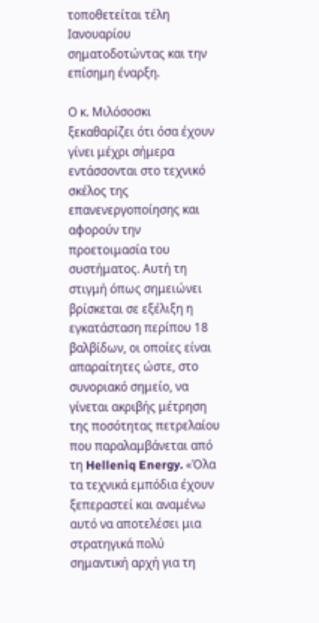τοποθετείται τέλη Ιανουαρίου σηματοδοτώντας και την επίσημη έναρξη.

Ο κ. Μιλόσοσκι ξεκαθαρίζει ότι όσα έχουν γίνει μέχρι σήμερα εντάσσονται στο τεχνικό σκέλος της επανενεργοποίησης και αφορούν την προετοιμασία του συστήματος. Αυτή τη στιγμή όπως σημειώνει βρίσκεται σε εξέλιξη η εγκατάσταση περίπου 18 βαλβίδων, οι οποίες είναι απαραίτητες ώστε, στο συνοριακό σημείο, να γίνεται ακριβής μέτρηση της ποσότητας πετρελαίου που παραλαμβάνεται από τη Helleniq Energy. «Όλα τα τεχνικά εμπόδια έχουν ξεπεραστεί και αναμένω αυτό να αποτελέσει μια στρατηγικά πολύ σημαντική αρχή για τη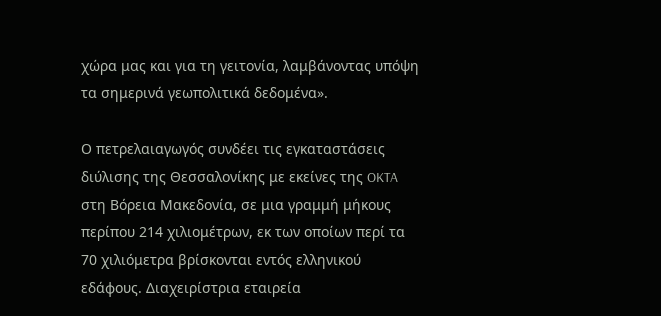χώρα μας και για τη γειτονία, λαμβάνοντας υπόψη τα σημερινά γεωπολιτικά δεδομένα».

Ο πετρελαιαγωγός συνδέει τις εγκαταστάσεις διύλισης της Θεσσαλονίκης με εκείνες της OKTA στη Βόρεια Μακεδονία, σε μια γραμμή μήκους περίπου 214 χιλιομέτρων, εκ των οποίων περί τα 70 χιλιόμετρα βρίσκονται εντός ελληνικού εδάφους. Διαχειρίστρια εταιρεία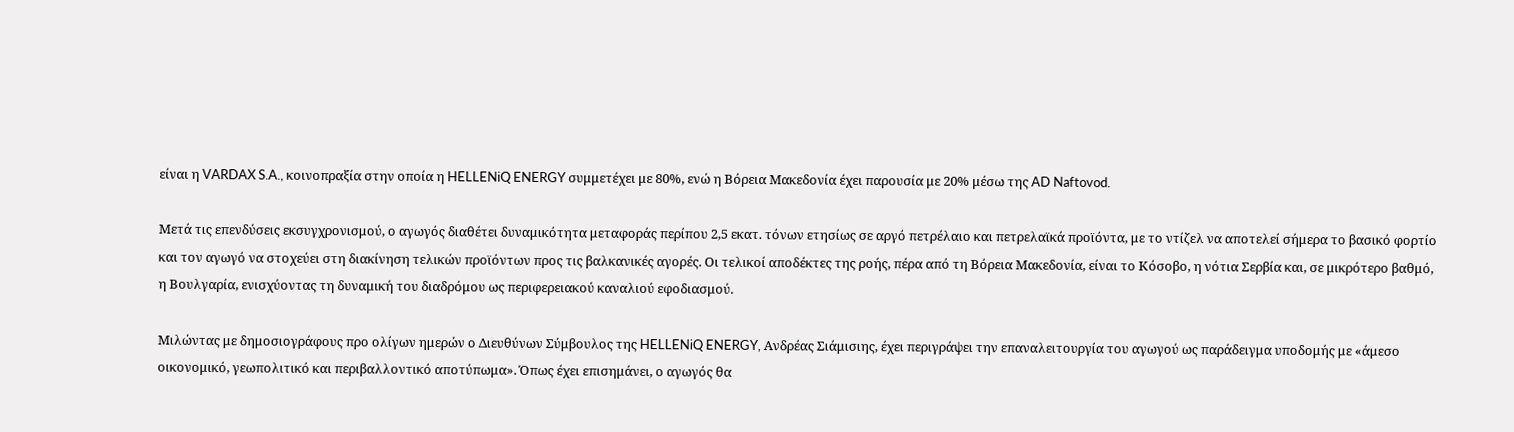είναι η VARDAX S.A., κοινοπραξία στην οποία η HELLENiQ ENERGY συμμετέχει με 80%, ενώ η Βόρεια Μακεδονία έχει παρουσία με 20% μέσω της AD Naftovod.

Μετά τις επενδύσεις εκσυγχρονισμού, ο αγωγός διαθέτει δυναμικότητα μεταφοράς περίπου 2,5 εκατ. τόνων ετησίως σε αργό πετρέλαιο και πετρελαϊκά προϊόντα, με το ντίζελ να αποτελεί σήμερα το βασικό φορτίο και τον αγωγό να στοχεύει στη διακίνηση τελικών προϊόντων προς τις βαλκανικές αγορές. Οι τελικοί αποδέκτες της ροής, πέρα από τη Βόρεια Μακεδονία, είναι το Κόσοβο, η νότια Σερβία και, σε μικρότερο βαθμό, η Βουλγαρία, ενισχύοντας τη δυναμική του διαδρόμου ως περιφερειακού καναλιού εφοδιασμού.

Μιλώντας με δημοσιογράφους προ ολίγων ημερών ο Διευθύνων Σύμβουλος της HELLENiQ ENERGY, Ανδρέας Σιάμισιης, έχει περιγράψει την επαναλειτουργία του αγωγού ως παράδειγμα υποδομής με «άμεσο οικονομικό, γεωπολιτικό και περιβαλλοντικό αποτύπωμα». Όπως έχει επισημάνει, ο αγωγός θα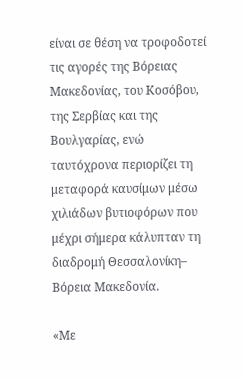είναι σε θέση να τροφοδοτεί τις αγορές της Βόρειας Μακεδονίας, του Κοσόβου, της Σερβίας και της Βουλγαρίας, ενώ ταυτόχρονα περιορίζει τη μεταφορά καυσίμων μέσω χιλιάδων βυτιοφόρων που μέχρι σήμερα κάλυπταν τη διαδρομή Θεσσαλονίκη– Βόρεια Μακεδονία.

«Με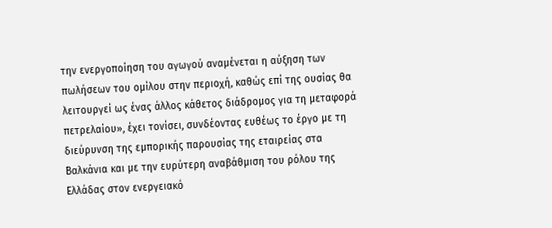την ενεργοποίηση του αγωγού αναμένεται η αύξηση των πωλήσεων του ομίλου στην περιοχή, καθώς επί της ουσίας θα λειτουργεί ως ένας άλλος κάθετος διάδρομος για τη μεταφορά πετρελαίου», έχει τονίσει, συνδέοντας ευθέως το έργο με τη διεύρυνση της εμπορικής παρουσίας της εταιρείας στα Βαλκάνια και με την ευρύτερη αναβάθμιση του ρόλου της Ελλάδας στον ενεργειακό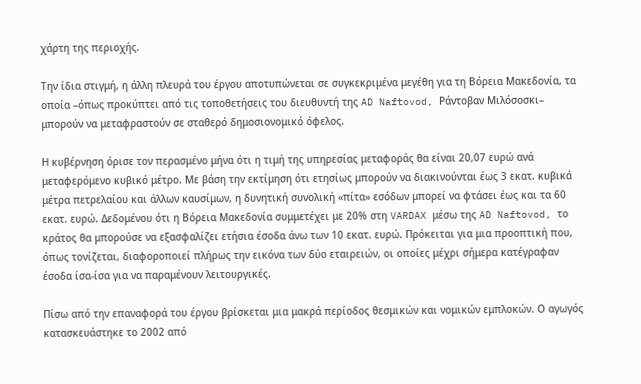χάρτη της περιοχής.

Την ίδια στιγμή, η άλλη πλευρά του έργου αποτυπώνεται σε συγκεκριμένα μεγέθη για τη Βόρεια Μακεδονία, τα οποία –όπως προκύπτει από τις τοποθετήσεις του διευθυντή της AD Naftovod, Ράντοβαν Μιλόσοσκι– μπορούν να μεταφραστούν σε σταθερό δημοσιονομικό όφελος.

Η κυβέρνηση όρισε τον περασμένο μήνα ότι η τιμή της υπηρεσίας μεταφοράς θα είναι 20,07 ευρώ ανά μεταφερόμενο κυβικό μέτρο. Με βάση την εκτίμηση ότι ετησίως μπορούν να διακινούνται έως 3 εκατ. κυβικά μέτρα πετρελαίου και άλλων καυσίμων, η δυνητική συνολική «πίτα» εσόδων μπορεί να φτάσει έως και τα 60 εκατ. ευρώ. Δεδομένου ότι η Βόρεια Μακεδονία συμμετέχει με 20% στη VARDAX μέσω της AD Naftovod, το κράτος θα μπορούσε να εξασφαλίζει ετήσια έσοδα άνω των 10 εκατ. ευρώ. Πρόκειται για μια προοπτική που, όπως τονίζεται, διαφοροποιεί πλήρως την εικόνα των δύο εταιρειών, οι οποίες μέχρι σήμερα κατέγραφαν έσοδα ίσα-ίσα για να παραμένουν λειτουργικές.

Πίσω από την επαναφορά του έργου βρίσκεται μια μακρά περίοδος θεσμικών και νομικών εμπλοκών. Ο αγωγός κατασκευάστηκε το 2002 από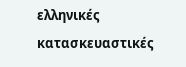ελληνικές κατασκευαστικές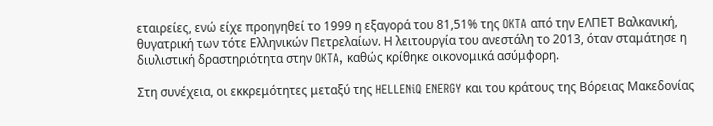εταιρείες, ενώ είχε προηγηθεί το 1999 η εξαγορά του 81,51% της OKTA από την ΕΛΠΕΤ Βαλκανική, θυγατρική των τότε Ελληνικών Πετρελαίων. Η λειτουργία του ανεστάλη το 2013, όταν σταμάτησε η διυλιστική δραστηριότητα στην OKTA, καθώς κρίθηκε οικονομικά ασύμφορη.

Στη συνέχεια, οι εκκρεμότητες μεταξύ της HELLENiQ ENERGY και του κράτους της Βόρειας Μακεδονίας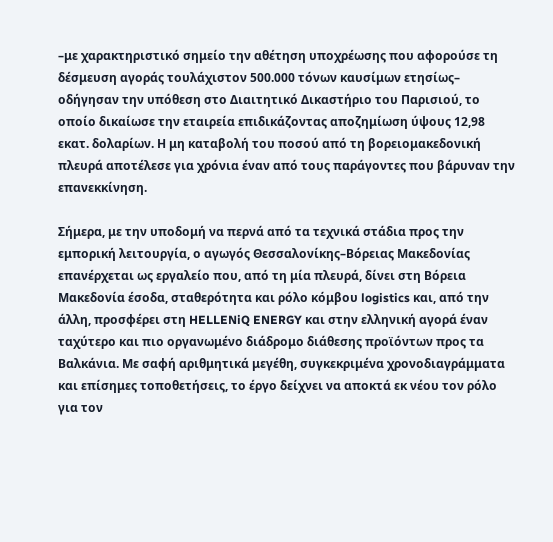–με χαρακτηριστικό σημείο την αθέτηση υποχρέωσης που αφορούσε τη δέσμευση αγοράς τουλάχιστον 500.000 τόνων καυσίμων ετησίως– οδήγησαν την υπόθεση στο Διαιτητικό Δικαστήριο του Παρισιού, το οποίο δικαίωσε την εταιρεία επιδικάζοντας αποζημίωση ύψους 12,98 εκατ. δολαρίων. Η μη καταβολή του ποσού από τη βορειομακεδονική πλευρά αποτέλεσε για χρόνια έναν από τους παράγοντες που βάρυναν την επανεκκίνηση.

Σήμερα, με την υποδομή να περνά από τα τεχνικά στάδια προς την εμπορική λειτουργία, ο αγωγός Θεσσαλονίκης–Βόρειας Μακεδονίας επανέρχεται ως εργαλείο που, από τη μία πλευρά, δίνει στη Βόρεια Μακεδονία έσοδα, σταθερότητα και ρόλο κόμβου logistics και, από την άλλη, προσφέρει στη HELLENiQ ENERGY και στην ελληνική αγορά έναν ταχύτερο και πιο οργανωμένο διάδρομο διάθεσης προϊόντων προς τα Βαλκάνια. Με σαφή αριθμητικά μεγέθη, συγκεκριμένα χρονοδιαγράμματα και επίσημες τοποθετήσεις, το έργο δείχνει να αποκτά εκ νέου τον ρόλο για τον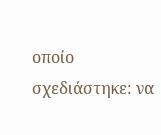οποίο σχεδιάστηκε: να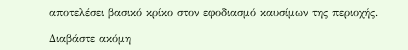αποτελέσει βασικό κρίκο στον εφοδιασμό καυσίμων της περιοχής.

Διαβάστε ακόμη